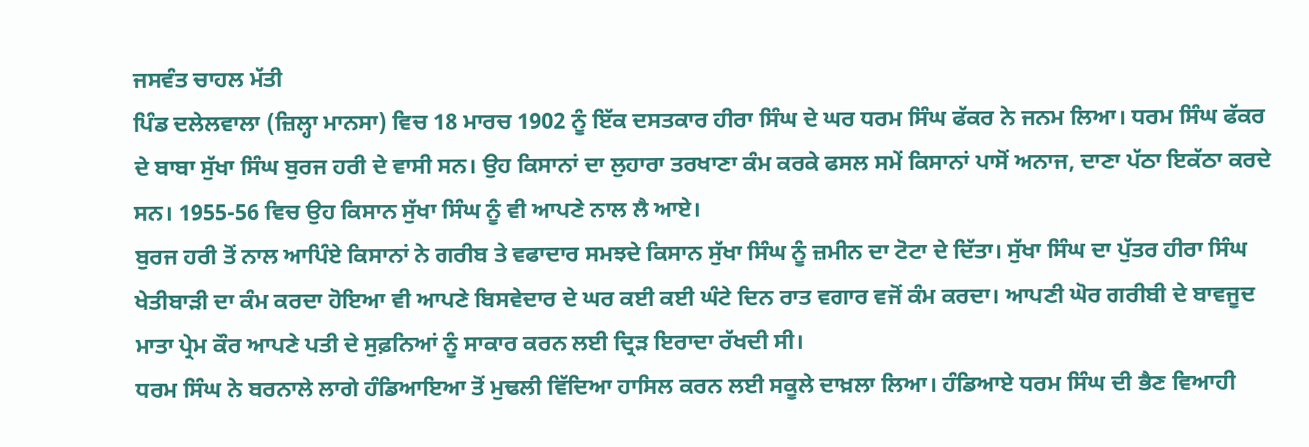ਜਸਵੰਤ ਚਾਹਲ ਮੱਤੀ
ਪਿੰਡ ਦਲੇਲਵਾਲਾ (ਜ਼ਿਲ੍ਹਾ ਮਾਨਸਾ) ਵਿਚ 18 ਮਾਰਚ 1902 ਨੂੰ ਇੱਕ ਦਸਤਕਾਰ ਹੀਰਾ ਸਿੰਘ ਦੇ ਘਰ ਧਰਮ ਸਿੰਘ ਫੱਕਰ ਨੇ ਜਨਮ ਲਿਆ। ਧਰਮ ਸਿੰਘ ਫੱਕਰ ਦੇ ਬਾਬਾ ਸੁੱਖਾ ਸਿੰਘ ਬੁਰਜ ਹਰੀ ਦੇ ਵਾਸੀ ਸਨ। ਉਹ ਕਿਸਾਨਾਂ ਦਾ ਲੁਹਾਰਾ ਤਰਖਾਣਾ ਕੰਮ ਕਰਕੇ ਫਸਲ ਸਮੇਂ ਕਿਸਾਨਾਂ ਪਾਸੋਂ ਅਨਾਜ, ਦਾਣਾ ਪੱਠਾ ਇਕੱਠਾ ਕਰਦੇ ਸਨ। 1955-56 ਵਿਚ ਉਹ ਕਿਸਾਨ ਸੁੱਖਾ ਸਿੰਘ ਨੂੰ ਵੀ ਆਪਣੇ ਨਾਲ ਲੈ ਆਏ।
ਬੁਰਜ ਹਰੀ ਤੋਂ ਨਾਲ ਆਪਿੰਏ ਕਿਸਾਨਾਂ ਨੇ ਗਰੀਬ ਤੇ ਵਫਾਦਾਰ ਸਮਝਦੇ ਕਿਸਾਨ ਸੁੱਖਾ ਸਿੰਘ ਨੂੰ ਜ਼ਮੀਨ ਦਾ ਟੋਟਾ ਦੇ ਦਿੱਤਾ। ਸੁੱਖਾ ਸਿੰਘ ਦਾ ਪੁੱਤਰ ਹੀਰਾ ਸਿੰਘ ਖੇਤੀਬਾੜੀ ਦਾ ਕੰਮ ਕਰਦਾ ਹੋਇਆ ਵੀ ਆਪਣੇ ਬਿਸਵੇਦਾਰ ਦੇ ਘਰ ਕਈ ਕਈ ਘੰਟੇ ਦਿਨ ਰਾਤ ਵਗਾਰ ਵਜੋਂ ਕੰਮ ਕਰਦਾ। ਆਪਣੀ ਘੋਰ ਗਰੀਬੀ ਦੇ ਬਾਵਜੂਦ ਮਾਤਾ ਪ੍ਰੇਮ ਕੌਰ ਆਪਣੇ ਪਤੀ ਦੇ ਸੁਫ਼ਨਿਆਂ ਨੂੰ ਸਾਕਾਰ ਕਰਨ ਲਈ ਦ੍ਰਿੜ ਇਰਾਦਾ ਰੱਖਦੀ ਸੀ।
ਧਰਮ ਸਿੰਘ ਨੇ ਬਰਨਾਲੇ ਲਾਗੇ ਹੰਡਿਆਇਆ ਤੋਂ ਮੁਢਲੀ ਵਿੱਦਿਆ ਹਾਸਿਲ ਕਰਨ ਲਈ ਸਕੂਲੇ ਦਾਖ਼ਲਾ ਲਿਆ। ਹੰਡਿਆਏ ਧਰਮ ਸਿੰਘ ਦੀ ਭੈਣ ਵਿਆਹੀ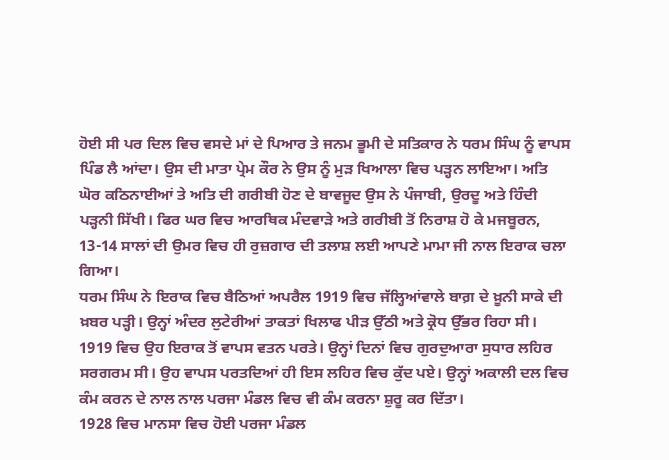ਹੋਈ ਸੀ ਪਰ ਦਿਲ ਵਿਚ ਵਸਦੇ ਮਾਂ ਦੇ ਪਿਆਰ ਤੇ ਜਨਮ ਭੂਮੀ ਦੇ ਸਤਿਕਾਰ ਨੇ ਧਰਮ ਸਿੰਘ ਨੂੰ ਵਾਪਸ ਪਿੰਡ ਲੈ ਆਂਦਾ। ਉਸ ਦੀ ਮਾਤਾ ਪ੍ਰੇਮ ਕੌਰ ਨੇ ਉਸ ਨੂੰ ਮੁੜ ਖਿਆਲਾ ਵਿਚ ਪੜ੍ਹਨ ਲਾਇਆ। ਅਤਿ ਘੋਰ ਕਠਿਨਾਈਆਂ ਤੇ ਅਤਿ ਦੀ ਗਰੀਬੀ ਹੋਣ ਦੇ ਬਾਵਜੂਦ ਉਸ ਨੇ ਪੰਜਾਬੀ, ਉਰਦੂ ਅਤੇ ਹਿੰਦੀ ਪੜ੍ਹਨੀ ਸਿੱਖੀ। ਫਿਰ ਘਰ ਵਿਚ ਆਰਥਿਕ ਮੰਦਵਾੜੇ ਅਤੇ ਗਰੀਬੀ ਤੋਂ ਨਿਰਾਸ਼ ਹੋ ਕੇ ਮਜਬੂਰਨ, 13-14 ਸਾਲਾਂ ਦੀ ਉਮਰ ਵਿਚ ਹੀ ਰੁਜ਼ਗਾਰ ਦੀ ਤਲਾਸ਼ ਲਈ ਆਪਣੇ ਮਾਮਾ ਜੀ ਨਾਲ ਇਰਾਕ ਚਲਾ ਗਿਆ।
ਧਰਮ ਸਿੰਘ ਨੇ ਇਰਾਕ ਵਿਚ ਬੈਠਿਆਂ ਅਪਰੈਲ 1919 ਵਿਚ ਜੱਲ੍ਹਿਆਂਵਾਲੇ ਬਾਗ਼ ਦੇ ਖ਼ੂਨੀ ਸਾਕੇ ਦੀ ਖ਼ਬਰ ਪੜ੍ਹੀ। ਉਨ੍ਹਾਂ ਅੰਦਰ ਲੁਟੇਰੀਆਂ ਤਾਕਤਾਂ ਖਿਲਾਫ ਪੀੜ ਉੱਠੀ ਅਤੇ ਕ੍ਰੋਧ ਉੱਭਰ ਰਿਹਾ ਸੀ। 1919 ਵਿਚ ਉਹ ਇਰਾਕ ਤੋਂ ਵਾਪਸ ਵਤਨ ਪਰਤੇ। ਉਨ੍ਹਾਂ ਦਿਨਾਂ ਵਿਚ ਗੁਰਦੁਆਰਾ ਸੁਧਾਰ ਲਹਿਰ ਸਰਗਰਮ ਸੀ। ਉਹ ਵਾਪਸ ਪਰਤਦਿਆਂ ਹੀ ਇਸ ਲਹਿਰ ਵਿਚ ਕੁੱਦ ਪਏ। ਉਨ੍ਹਾਂ ਅਕਾਲੀ ਦਲ ਵਿਚ ਕੰਮ ਕਰਨ ਦੇ ਨਾਲ ਨਾਲ ਪਰਜਾ ਮੰਡਲ ਵਿਚ ਵੀ ਕੰਮ ਕਰਨਾ ਸ਼ੁਰੂ ਕਰ ਦਿੱਤਾ।
1928 ਵਿਚ ਮਾਨਸਾ ਵਿਚ ਹੋਈ ਪਰਜਾ ਮੰਡਲ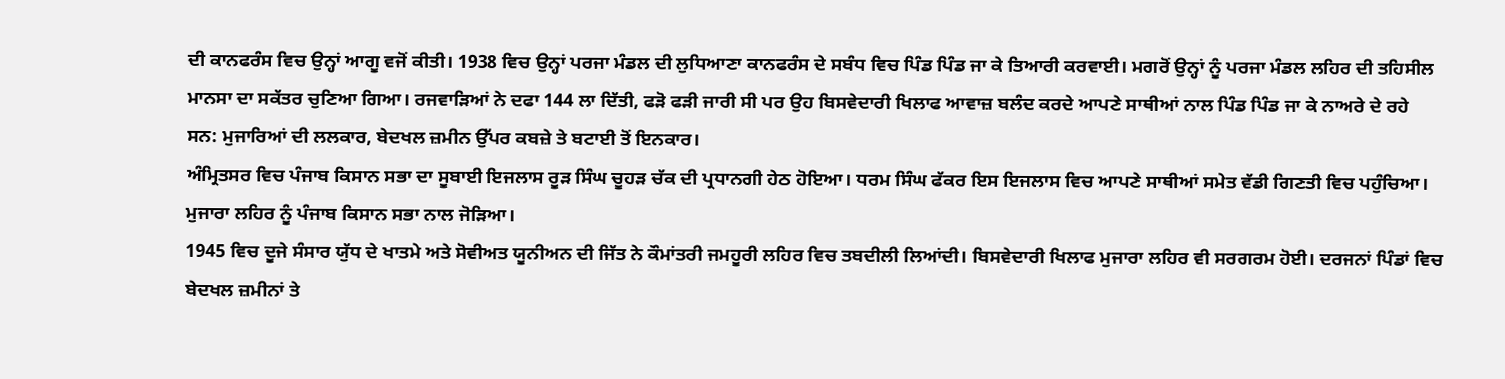ਦੀ ਕਾਨਫਰੰਸ ਵਿਚ ਉਨ੍ਹਾਂ ਆਗੂ ਵਜੋਂ ਕੀਤੀ। 1938 ਵਿਚ ਉਨ੍ਹਾਂ ਪਰਜਾ ਮੰਡਲ ਦੀ ਲੁਧਿਆਣਾ ਕਾਨਫਰੰਸ ਦੇ ਸਬੰਧ ਵਿਚ ਪਿੰਡ ਪਿੰਡ ਜਾ ਕੇ ਤਿਆਰੀ ਕਰਵਾਈ। ਮਗਰੋਂ ਉਨ੍ਹਾਂ ਨੂੰ ਪਰਜਾ ਮੰਡਲ ਲਹਿਰ ਦੀ ਤਹਿਸੀਲ ਮਾਨਸਾ ਦਾ ਸਕੱਤਰ ਚੁਣਿਆ ਗਿਆ। ਰਜਵਾੜਿਆਂ ਨੇ ਦਫਾ 144 ਲਾ ਦਿੱਤੀ, ਫੜੋ ਫੜੀ ਜਾਰੀ ਸੀ ਪਰ ਉਹ ਬਿਸਵੇਦਾਰੀ ਖਿਲਾਫ ਆਵਾਜ਼ ਬਲੰਦ ਕਰਦੇ ਆਪਣੇ ਸਾਥੀਆਂ ਨਾਲ ਪਿੰਡ ਪਿੰਡ ਜਾ ਕੇ ਨਾਅਰੇ ਦੇ ਰਹੇ ਸਨ: ਮੁਜਾਰਿਆਂ ਦੀ ਲਲਕਾਰ, ਬੇਦਖਲ ਜ਼ਮੀਨ ਉੱਪਰ ਕਬਜ਼ੇ ਤੇ ਬਟਾਈ ਤੋਂ ਇਨਕਾਰ।
ਅੰਮ੍ਰਿਤਸਰ ਵਿਚ ਪੰਜਾਬ ਕਿਸਾਨ ਸਭਾ ਦਾ ਸੂਬਾਈ ਇਜਲਾਸ ਰੂੜ ਸਿੰਘ ਚੂਹੜ ਚੱਕ ਦੀ ਪ੍ਰਧਾਨਗੀ ਹੇਠ ਹੋਇਆ। ਧਰਮ ਸਿੰਘ ਫੱਕਰ ਇਸ ਇਜਲਾਸ ਵਿਚ ਆਪਣੇ ਸਾਥੀਆਂ ਸਮੇਤ ਵੱਡੀ ਗਿਣਤੀ ਵਿਚ ਪਹੁੰਚਿਆ। ਮੁਜਾਰਾ ਲਹਿਰ ਨੂੰ ਪੰਜਾਬ ਕਿਸਾਨ ਸਭਾ ਨਾਲ ਜੋੜਿਆ।
1945 ਵਿਚ ਦੂਜੇ ਸੰਸਾਰ ਯੁੱਧ ਦੇ ਖਾਤਮੇ ਅਤੇ ਸੋਵੀਅਤ ਯੂਨੀਅਨ ਦੀ ਜਿੱਤ ਨੇ ਕੌਮਾਂਤਰੀ ਜਮਹੂਰੀ ਲਹਿਰ ਵਿਚ ਤਬਦੀਲੀ ਲਿਆਂਦੀ। ਬਿਸਵੇਦਾਰੀ ਖਿਲਾਫ ਮੁਜਾਰਾ ਲਹਿਰ ਵੀ ਸਰਗਰਮ ਹੋਈ। ਦਰਜਨਾਂ ਪਿੰਡਾਂ ਵਿਚ ਬੇਦਖਲ ਜ਼ਮੀਨਾਂ ਤੇ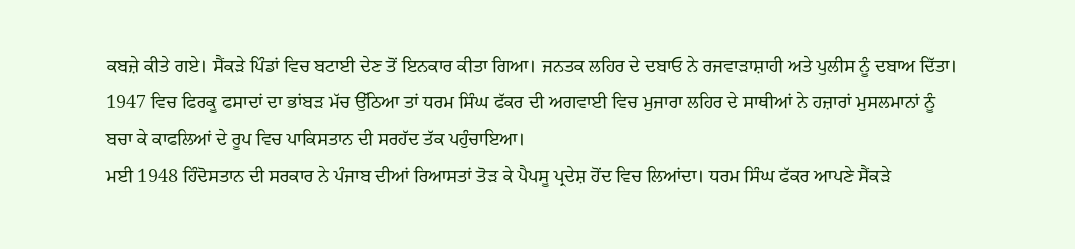ਕਬਜ਼ੇ ਕੀਤੇ ਗਏ। ਸੈਂਕੜੇ ਪਿੰਡਾਂ ਵਿਚ ਬਟਾਈ ਦੇਣ ਤੋਂ ਇਨਕਾਰ ਕੀਤਾ ਗਿਆ। ਜਨਤਕ ਲਹਿਰ ਦੇ ਦਬਾਓ ਨੇ ਰਜਵਾੜਾਸ਼ਾਹੀ ਅਤੇ ਪੁਲੀਸ ਨੂੰ ਦਬਾਅ ਦਿੱਤਾ।
1947 ਵਿਚ ਫਿਰਕੂ ਫਸਾਦਾਂ ਦਾ ਭਾਂਬੜ ਮੱਚ ਉੱਠਿਆ ਤਾਂ ਧਰਮ ਸਿੰਘ ਫੱਕਰ ਦੀ ਅਗਵਾਈ ਵਿਚ ਮੁਜਾਰਾ ਲਹਿਰ ਦੇ ਸਾਥੀਆਂ ਨੇ ਹਜ਼ਾਰਾਂ ਮੁਸਲਮਾਨਾਂ ਨੂੰ ਬਚਾ ਕੇ ਕਾਫਲਿਆਂ ਦੇ ਰੂਪ ਵਿਚ ਪਾਕਿਸਤਾਨ ਦੀ ਸਰਹੱਦ ਤੱਕ ਪਹੁੰਚਾਇਆ।
ਮਈ 1948 ਹਿੰਦੋਸਤਾਨ ਦੀ ਸਰਕਾਰ ਨੇ ਪੰਜਾਬ ਦੀਆਂ ਰਿਆਸਤਾਂ ਤੋੜ ਕੇ ਪੈਪਸੂ ਪ੍ਰਦੇਸ਼ ਹੋਂਦ ਵਿਚ ਲਿਆਂਦਾ। ਧਰਮ ਸਿੰਘ ਫੱਕਰ ਆਪਣੇ ਸੈਂਕੜੇ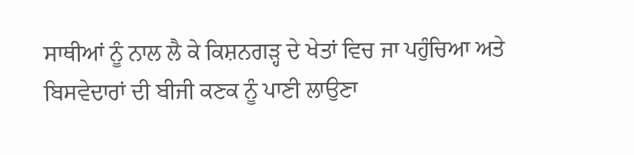ਸਾਥੀਆਂ ਨੂੰ ਨਾਲ ਲੈ ਕੇ ਕਿਸ਼ਨਗੜ੍ਹ ਦੇ ਖੇਤਾਂ ਵਿਚ ਜਾ ਪਹੁੰਚਿਆ ਅਤੇ ਬਿਸਵੇਦਾਰਾਂ ਦੀ ਬੀਜੀ ਕਣਕ ਨੂੰ ਪਾਣੀ ਲਾਉਣਾ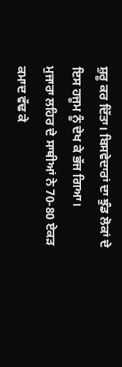ਸ਼ੁਰੂ ਕਰ ਦਿੱਤਾ। ਬਿਸਵੇਦਾਰਾਂ ਦਾ ਝੁੰਡ ਲੋਕਾਂ ਦੇ ਇਸ ਹਜੂਮ ਨੂੰ ਦੇਖ ਕੇ ਭੱਜ ਗਿਆ।
ਮੁਜਾਰਾ ਲਹਿਰ ਦੇ ਸਾਥੀਆਂ ਨੇ 70-80 ਏਕੜ ਕਮਾਦ ਵੱਢ ਕੇ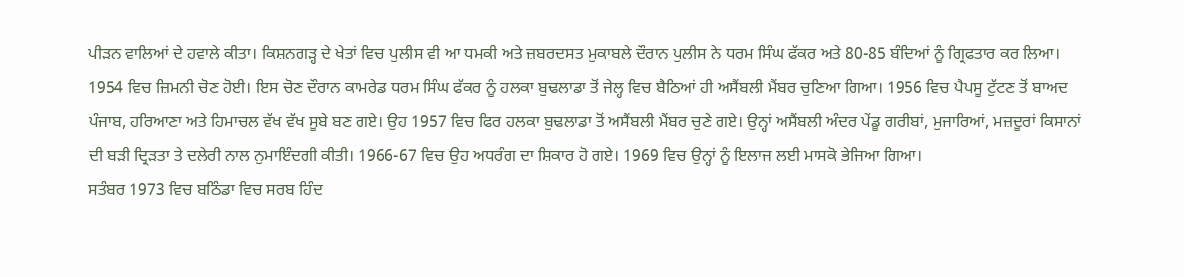ਪੀੜਨ ਵਾਲਿਆਂ ਦੇ ਹਵਾਲੇ ਕੀਤਾ। ਕਿਸ਼ਨਗੜ੍ਹ ਦੇ ਖੇਤਾਂ ਵਿਚ ਪੁਲੀਸ ਵੀ ਆ ਧਮਕੀ ਅਤੇ ਜ਼ਬਰਦਸਤ ਮੁਕਾਬਲੇ ਦੌਰਾਨ ਪੁਲੀਸ ਨੇ ਧਰਮ ਸਿੰਘ ਫੱਕਰ ਅਤੇ 80-85 ਬੰਦਿਆਂ ਨੂੰ ਗ੍ਰਿਫਤਾਰ ਕਰ ਲਿਆ।
1954 ਵਿਚ ਜ਼ਿਮਨੀ ਚੋਣ ਹੋਈ। ਇਸ ਚੋਣ ਦੌਰਾਨ ਕਾਮਰੇਡ ਧਰਮ ਸਿੰਘ ਫੱਕਰ ਨੂੰ ਹਲਕਾ ਬੁਢਲਾਡਾ ਤੋਂ ਜੇਲ੍ਹ ਵਿਚ ਬੈਠਿਆਂ ਹੀ ਅਸੈਂਬਲੀ ਮੈਂਬਰ ਚੁਣਿਆ ਗਿਆ। 1956 ਵਿਚ ਪੈਪਸੂ ਟੁੱਟਣ ਤੋਂ ਬਾਅਦ ਪੰਜਾਬ, ਹਰਿਆਣਾ ਅਤੇ ਹਿਮਾਚਲ ਵੱਖ ਵੱਖ ਸੂਬੇ ਬਣ ਗਏ। ਉਹ 1957 ਵਿਚ ਫਿਰ ਹਲਕਾ ਬੁਢਲਾਡਾ ਤੋਂ ਅਸੈਂਬਲੀ ਮੈਂਬਰ ਚੁਣੇ ਗਏ। ਉਨ੍ਹਾਂ ਅਸੈਂਬਲੀ ਅੰਦਰ ਪੇਂਡੂ ਗਰੀਬਾਂ, ਮੁਜਾਰਿਆਂ, ਮਜ਼ਦੂਰਾਂ ਕਿਸਾਨਾਂ ਦੀ ਬੜੀ ਦ੍ਰਿੜਤਾ ਤੇ ਦਲੇਰੀ ਨਾਲ ਨੁਮਾਇੰਦਗੀ ਕੀਤੀ। 1966-67 ਵਿਚ ਉਹ ਅਧਰੰਗ ਦਾ ਸ਼ਿਕਾਰ ਹੋ ਗਏ। 1969 ਵਿਚ ਉਨ੍ਹਾਂ ਨੂੰ ਇਲਾਜ ਲਈ ਮਾਸਕੋ ਭੇਜਿਆ ਗਿਆ।
ਸਤੰਬਰ 1973 ਵਿਚ ਬਠਿੰਡਾ ਵਿਚ ਸਰਬ ਹਿੰਦ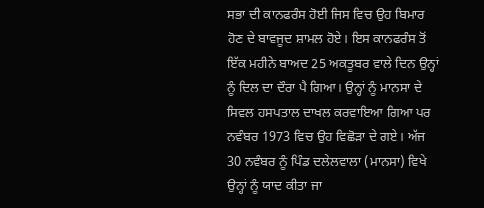ਸਭਾ ਦੀ ਕਾਨਫਰੰਸ ਹੋਈ ਜਿਸ ਵਿਚ ਉਹ ਬਿਮਾਰ ਹੋਣ ਦੇ ਬਾਵਜੂਦ ਸ਼ਾਮਲ ਹੋਏ। ਇਸ ਕਾਨਫਰੰਸ ਤੋਂ ਇੱਕ ਮਹੀਨੇ ਬਾਅਦ 25 ਅਕਤੂਬਰ ਵਾਲੇ ਦਿਨ ਉਨ੍ਹਾਂ ਨੂੰ ਦਿਲ ਦਾ ਦੌਰਾ ਪੈ ਗਿਆ। ਉਨ੍ਹਾਂ ਨੂੰ ਮਾਨਸਾ ਦੇ ਸਿਵਲ ਹਸਪਤਾਲ ਦਾਖਲ ਕਰਵਾਇਆ ਗਿਆ ਪਰ ਨਵੰਬਰ 1973 ਵਿਚ ਉਹ ਵਿਛੋੜਾ ਦੇ ਗਏ। ਅੱਜ 30 ਨਵੰਬਰ ਨੂੰ ਪਿੰਡ ਦਲੇਲਵਾਲਾ (ਮਾਨਸਾ) ਵਿਖੇ ਉਨ੍ਹਾਂ ਨੂੰ ਯਾਦ ਕੀਤਾ ਜਾ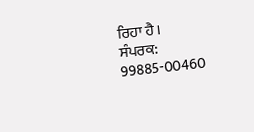ਰਿਹਾ ਹੈ।
ਸੰਪਰਕ: 99885-00460